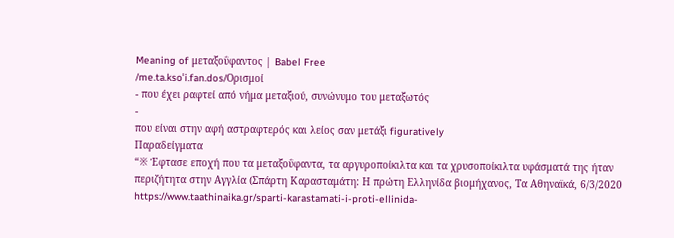Meaning of μεταξοΰφαντος | Babel Free
/me.ta.ksoˈi.fan.dos/Ορισμοί
- που έχει ραφτεί από νήμα μεταξιού, συνώνυμο του μεταξωτός
-
που είναι στην αφή αστραφτερός και λείος σαν μετάξι figuratively
Παραδείγματα
“※ Έφτασε εποχή που τα μεταξοΰφαντα, τα αργυροποίκιλτα και τα χρυσοποίκιλτα υφάσματά της ήταν περιζήτητα στην Αγγλία (Σπάρτη Καρασταμάτη: Η πρώτη Ελληνίδα βιομήχανος, Τα Αθηναϊκά, 6/3/2020 https://www.taathinaika.gr/sparti-karastamati-i-proti-ellinida-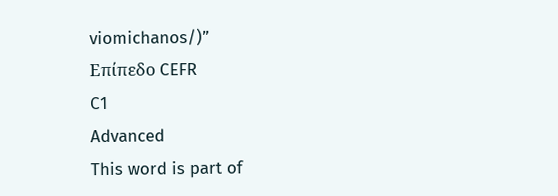viomichanos/)”
Επίπεδο CEFR
C1
Advanced
This word is part of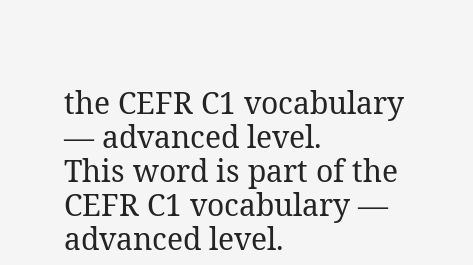the CEFR C1 vocabulary — advanced level.
This word is part of the CEFR C1 vocabulary — advanced level.